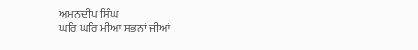ਅਮਨਦੀਪ ਸਿੰਘ
ਘਰਿ ਘਰਿ ਮੀਆ ਸਭਨਾਂ ਜੀਆਂ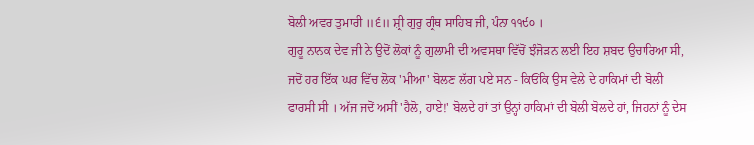ਬੋਲੀ ਅਵਰ ਤੁਮਾਰੀ ॥੬॥ ਸ਼੍ਰੀ ਗੁਰੁ ਗ੍ਰੰਥ ਸਾਹਿਬ ਜੀ, ਪੰਨਾ ੧੧੯੦ ।
ਗੁਰੂ ਨਾਨਕ ਦੇਵ ਜੀ ਨੇ ਉਦੋਂ ਲੋਕਾਂ ਨੂੰ ਗੁਲਾਮੀ ਦੀ ਅਵਸਥਾ ਵਿੱਚੋਂ ਝੰਜੋੜਨ ਲਈ ਇਹ ਸ਼ਬਦ ਉਚਾਰਿਆ ਸੀ, ਜਦੋਂ ਹਰ ਇੱਕ ਘਰ ਵਿੱਚ ਲੋਕ 'ਮੀਆ' ਬੋਲਣ ਲੱਗ ਪਏ ਸਨ - ਕਿਓਂਕਿ ਉਸ ਵੇਲੇ ਦੇ ਹਾਕਿਮਾਂ ਦੀ ਬੋਲੀ ਫਾਰਸੀ ਸੀ । ਅੱਜ ਜਦੋਂ ਅਸੀਂ 'ਹੈਲੋ, ਹਾਏ!' ਬੋਲਦੇ ਹਾਂ ਤਾਂ ਉਨ੍ਹਾਂ ਹਾਕਿਮਾਂ ਦੀ ਬੋਲੀ ਬੋਲਦੇ ਹਾਂ, ਜਿਹਨਾਂ ਨੂੰ ਦੇਸ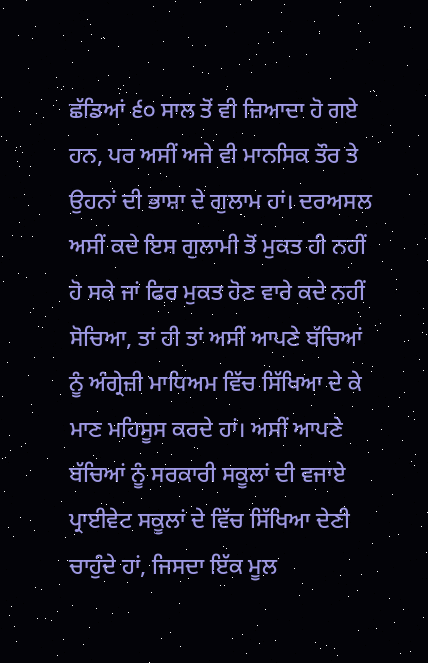ਛੱਡਿਆਂ ੬੦ ਸਾਲ ਤੋਂ ਵੀ ਜ਼ਿਆਦਾ ਹੋ ਗਏ ਹਨ, ਪਰ ਅਸੀਂ ਅਜੇ ਵੀ ਮਾਨਸਿਕ ਤੌਰ ਤੇ ਉਹਨਾਂ ਦੀ ਭਾਸ਼ਾ ਦੇ ਗੁਲਾਮ ਹਾਂ। ਦਰਅਸਲ ਅਸੀਂ ਕਦੇ ਇਸ ਗੁਲਾਮੀ ਤੋਂ ਮੁਕਤ ਹੀ ਨਹੀਂ ਹੋ ਸਕੇ ਜਾਂ ਫਿਰ ਮੁਕਤ ਹੋਣ ਵਾਰੇ ਕਦੇ ਨਹੀਂ ਸੋਚਿਆ, ਤਾਂ ਹੀ ਤਾਂ ਅਸੀਂ ਆਪਣੇ ਬੱਚਿਆਂ ਨੂੰ ਅੰਗ੍ਰੇਜ਼ੀ ਮਾਧਿਅਮ ਵਿੱਚ ਸਿੱਖਿਆ ਦੇ ਕੇ ਮਾਣ ਮਹਿਸੂਸ ਕਰਦੇ ਹਾਂ। ਅਸੀਂ ਆਪਣੇ ਬੱਚਿਆਂ ਨੂੰ ਸਰਕਾਰੀ ਸਕੂਲਾਂ ਦੀ ਵਜਾਏ ਪ੍ਰਾਈਵੇਟ ਸਕੂਲਾਂ ਦੇ ਵਿੱਚ ਸਿੱਖਿਆ ਦੇਣੀ ਚਾਹੁੰਦੇ ਹਾਂ, ਜਿਸਦਾ ਇੱਕ ਮੂਲ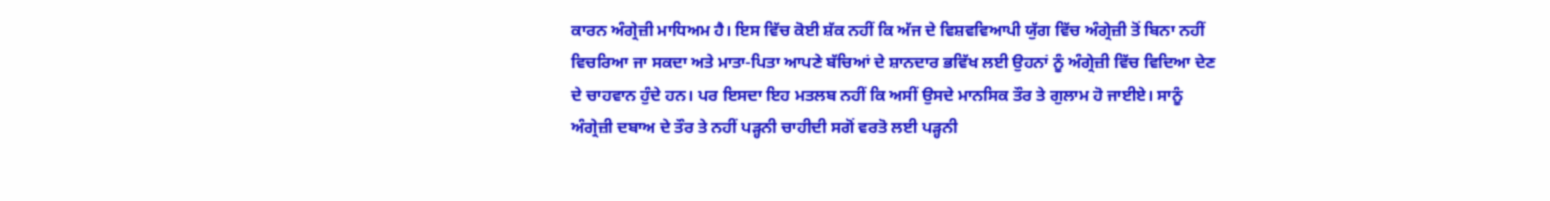ਕਾਰਨ ਅੰਗ੍ਰੇਜ਼ੀ ਮਾਧਿਅਮ ਹੈ। ਇਸ ਵਿੱਚ ਕੋਈ ਸ਼ੱਕ ਨਹੀਂ ਕਿ ਅੱਜ ਦੇ ਵਿਸ਼ਵਵਿਆਪੀ ਯੁੱਗ ਵਿੱਚ ਅੰਗ੍ਰੇਜ਼ੀ ਤੋਂ ਬਿਨਾ ਨਹੀਂ ਵਿਚਰਿਆ ਜਾ ਸਕਦਾ ਅਤੇ ਮਾਤਾ-ਪਿਤਾ ਆਪਣੇ ਬੱਚਿਆਂ ਦੇ ਸ਼ਾਨਦਾਰ ਭਵਿੱਖ ਲਈ ਉਹਨਾਂ ਨੂੰ ਅੰਗ੍ਰੇਜ਼ੀ ਵਿੱਚ ਵਿਦਿਆ ਦੇਣ ਦੇ ਚਾਹਵਾਨ ਹੁੰਦੇ ਹਨ। ਪਰ ਇਸਦਾ ਇਹ ਮਤਲਬ ਨਹੀਂ ਕਿ ਅਸੀਂ ਉਸਦੇ ਮਾਨਸਿਕ ਤੌਰ ਤੇ ਗੁਲਾਮ ਹੋ ਜਾਈਏ। ਸਾਨੂੰ ਅੰਗ੍ਰੇਜ਼ੀ ਦਬਾਅ ਦੇ ਤੌਰ ਤੇ ਨਹੀਂ ਪੜ੍ਹਨੀ ਚਾਹੀਦੀ ਸਗੋਂ ਵਰਤੋ ਲਈ ਪੜ੍ਹਨੀ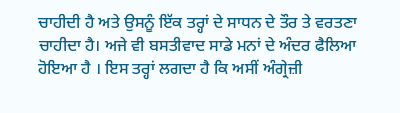ਚਾਹੀਦੀ ਹੈ ਅਤੇ ਉਸਨੂੰ ਇੱਕ ਤਰ੍ਹਾਂ ਦੇ ਸਾਧਨ ਦੇ ਤੌਰ ਤੇ ਵਰਤਣਾ ਚਾਹੀਦਾ ਹੈ। ਅਜੇ ਵੀ ਬਸਤੀਵਾਦ ਸਾਡੇ ਮਨਾਂ ਦੇ ਅੰਦਰ ਫੈਲਿਆ ਹੋਇਆ ਹੈ । ਇਸ ਤਰ੍ਹਾਂ ਲਗਦਾ ਹੈ ਕਿ ਅਸੀਂ ਅੰਗ੍ਰੇਜ਼ੀ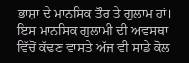ਭਾਸ਼ਾ ਦੇ ਮਾਨਸਿਕ ਤੌਰ ਤੇ ਗੁਲਾਮ ਹਾਂ। ਇਸ ਮਾਨਸਿਕ ਗੁਲਾਮੀ ਦੀ ਅਵਸਥਾ ਵਿੱਚੋਂ ਕੱਢਣ ਵਾਸਤੇ ਅੱਜ ਵੀ ਸਾਡੇ ਕੋਲ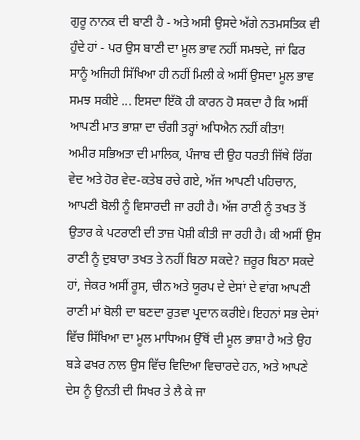ਗੁਰੂ ਨਾਨਕ ਦੀ ਬਾਣੀ ਹੈ - ਅਤੇ ਅਸੀ ਉਸਦੇ ਅੱਗੇ ਨਤਮਸਤਿਕ ਵੀ ਹੁੰਦੇ ਹਾਂ - ਪਰ ਉਸ ਬਾਣੀ ਦਾ ਮੂਲ ਭਾਵ ਨਹੀਂ ਸਮਝਦੇ, ਜਾਂ ਫਿਰ ਸਾਨੂੰ ਅਜਿਹੀ ਸਿੱਖਿਆ ਹੀ ਨਹੀਂ ਮਿਲੀ ਕੇ ਅਸੀਂ ਉਸਦਾ ਮੂਲ ਭਾਵ ਸਮਝ ਸਕੀਏ ... ਇਸਦਾ ਇੱਕੋ ਹੀ ਕਾਰਨ ਹੋ ਸਕਦਾ ਹੈ ਕਿ ਅਸੀਂ ਆਪਣੀ ਮਾਤ ਭਾਸ਼ਾ ਦਾ ਚੰਗੀ ਤਰ੍ਹਾਂ ਅਧਿਐਨ ਨਹੀਂ ਕੀਤਾ!
ਅਮੀਰ ਸਭਿਅਤਾ ਦੀ ਮਾਲਿਕ, ਪੰਜਾਬ ਦੀ ਉਹ ਧਰਤੀ ਜਿੱਥੇ ਰਿੱਗ ਵੇਦ ਅਤੇ ਹੋਰ ਵੇਦ-ਕਤੇਬ ਰਚੇ ਗਏ, ਅੱਜ ਆਪਣੀ ਪਹਿਚਾਨ, ਆਪਣੀ ਬੋਲੀ ਨੂੰ ਵਿਸਾਰਦੀ ਜਾ ਰਹੀ ਹੈ। ਅੱਜ ਰਾਣੀ ਨੂੰ ਤਖਤ ਤੋਂ ਉਤਾਰ ਕੇ ਪਟਰਾਣੀ ਦੀ ਤਾਜ਼ ਪੋਸ਼ੀ ਕੀਤੀ ਜਾ ਰਹੀ ਹੈ। ਕੀ ਅਸੀਂ ਉਸ ਰਾਣੀ ਨੂੰ ਦੁਬਾਰਾ ਤਖਤ ਤੇ ਨਹੀਂ ਬਿਠਾ ਸਕਦੇ? ਜ਼ਰੂਰ ਬਿਠਾ ਸਕਦੇ ਹਾਂ, ਜੇਕਰ ਅਸੀਂ ਰੂਸ, ਚੀਨ ਅਤੇ ਯੂਰਪ ਦੇ ਦੇਸਾਂ ਦੇ ਵਾਂਗ ਆਪਣੀ ਰਾਣੀ ਮਾਂ ਬੋਲੀ ਦਾ ਬਣਦਾ ਰੁਤਵਾ ਪ੍ਰਦਾਨ ਕਰੀਏ। ਇਹਨਾਂ ਸਭ ਦੇਸਾਂ ਵਿੱਚ ਸਿੱਖਿਆ ਦਾ ਮੂਲ ਮਾਧਿਅਮ ਉੱਥੋਂ ਦੀ ਮੂਲ ਭਾਸ਼ਾ ਹੈ ਅਤੇ ਉਹ ਬੜੇ ਫਖਰ ਨਾਲ ਉਸ ਵਿੱਚ ਵਿਦਿਆ ਵਿਚਾਰਦੇ ਹਨ, ਅਤੇ ਆਪਣੇ ਦੇਸ ਨੂੰ ਉਨਤੀ ਦੀ ਸਿਖਰ ਤੇ ਲੈ ਕੇ ਜਾ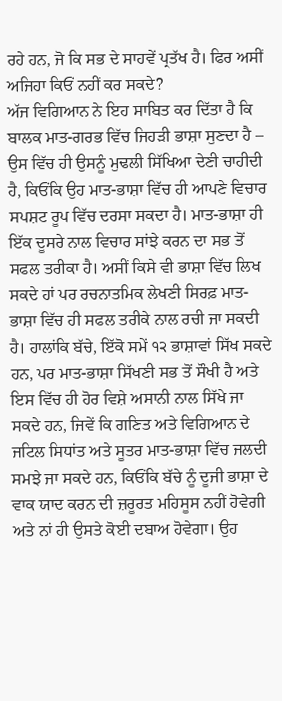ਰਹੇ ਹਨ, ਜੋ ਕਿ ਸਭ ਦੇ ਸਾਹਵੇਂ ਪ੍ਰਤੱਖ ਹੈ। ਫਿਰ ਅਸੀਂ ਅਜਿਹਾ ਕਿਓਂ ਨਹੀਂ ਕਰ ਸਕਦੇ?
ਅੱਜ ਵਿਗਿਆਨ ਨੇ ਇਹ ਸਾਬਿਤ ਕਰ ਦਿੱਤਾ ਹੈ ਕਿ ਬਾਲਕ ਮਾਤ-ਗਰਭ ਵਿੱਚ ਜਿਹੜੀ ਭਾਸ਼ਾ ਸੁਣਦਾ ਹੈ – ਉਸ ਵਿੱਚ ਹੀ ਉਸਨੂੰ ਮੁਢਲੀ ਸਿੱਖਿਆ ਦੇਣੀ ਚਾਹੀਦੀ ਹੈ, ਕਿਓਂਕਿ ਉਹ ਮਾਤ-ਭਾਸ਼ਾ ਵਿੱਚ ਹੀ ਆਪਣੇ ਵਿਚਾਰ ਸਪਸ਼ਟ ਰੂਪ ਵਿੱਚ ਦਰਸਾ ਸਕਦਾ ਹੈ। ਮਾਤ-ਭਾਸ਼ਾ ਹੀ ਇੱਕ ਦੂਸਰੇ ਨਾਲ ਵਿਚਾਰ ਸਾਂਝੇ ਕਰਨ ਦਾ ਸਭ ਤੋਂ ਸਫਲ ਤਰੀਕਾ ਹੈ। ਅਸੀਂ ਕਿਸੇ ਵੀ ਭਾਸ਼ਾ ਵਿੱਚ ਲਿਖ ਸਕਦੇ ਹਾਂ ਪਰ ਰਚਨਾਤਮਿਕ ਲੇਖਣੀ ਸਿਰਫ਼ ਮਾਤ-ਭਾਸ਼ਾ ਵਿੱਚ ਹੀ ਸਫਲ ਤਰੀਕੇ ਨਾਲ ਰਚੀ ਜਾ ਸਕਦੀ ਹੈ। ਹਾਲਾਂਕਿ ਬੱਚੇ, ਇੱਕੋ ਸਮੇਂ ੧੨ ਭਾਸ਼ਾਵਾਂ ਸਿੱਖ ਸਕਦੇ ਹਨ, ਪਰ ਮਾਤ-ਭਾਸ਼ਾ ਸਿੱਖਣੀ ਸਭ ਤੋਂ ਸੌਖੀ ਹੈ ਅਤੇ ਇਸ ਵਿੱਚ ਹੀ ਹੋਰ ਵਿਸ਼ੇ ਅਸਾਨੀ ਨਾਲ ਸਿੱਖੇ ਜਾ ਸਕਦੇ ਹਨ, ਜਿਵੇਂ ਕਿ ਗਣਿਤ ਅਤੇ ਵਿਗਿਆਨ ਦੇ ਜਟਿਲ ਸਿਧਾਂਤ ਅਤੇ ਸੂਤਰ ਮਾਤ-ਭਾਸ਼ਾ ਵਿੱਚ ਜਲਦੀ ਸਮਝੇ ਜਾ ਸਕਦੇ ਹਨ, ਕਿਓਂਕਿ ਬੱਚੇ ਨੂੰ ਦੂਜੀ ਭਾਸ਼ਾ ਦੇ ਵਾਕ ਯਾਦ ਕਰਨ ਦੀ ਜ਼ਰੂਰਤ ਮਹਿਸੂਸ ਨਹੀਂ ਹੋਵੇਗੀ ਅਤੇ ਨਾਂ ਹੀ ਉਸਤੇ ਕੋਈ ਦਬਾਅ ਹੋਵੇਗਾ। ਉਹ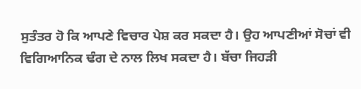ਸੁਤੰਤਰ ਹੋ ਕਿ ਆਪਣੇ ਵਿਚਾਰ ਪੇਸ਼ ਕਰ ਸਕਦਾ ਹੈ। ਉਹ ਆਪਣੀਆਂ ਸੋਚਾਂ ਵੀ ਵਿਗਿਆਨਿਕ ਢੰਗ ਦੇ ਨਾਲ ਲਿਖ ਸਕਦਾ ਹੈ। ਬੱਚਾ ਜਿਹੜੀ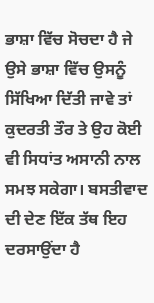ਭਾਸ਼ਾ ਵਿੱਚ ਸੋਚਦਾ ਹੈ ਜੇ ਉਸੇ ਭਾਸ਼ਾ ਵਿੱਚ ਉਸਨੂੰ ਸਿੱਖਿਆ ਦਿੱਤੀ ਜਾਵੇ ਤਾਂ ਕੁਦਰਤੀ ਤੌਰ ਤੇ ਉਹ ਕੋਈ ਵੀ ਸਿਧਾਂਤ ਅਸਾਨੀ ਨਾਲ ਸਮਝ ਸਕੇਗਾ। ਬਸਤੀਵਾਦ ਦੀ ਦੇਣ ਇੱਕ ਤੱਥ ਇਹ ਦਰਸਾਉਂਦਾ ਹੈ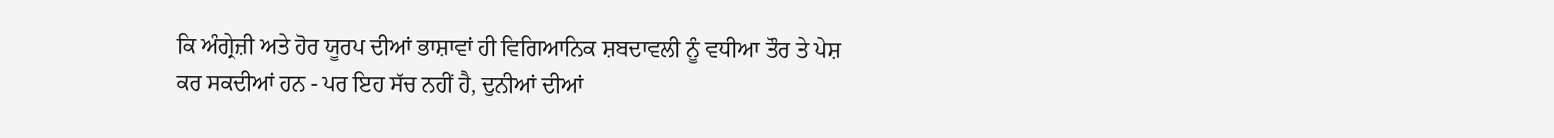ਕਿ ਅੰਗ੍ਰੇਜ਼ੀ ਅਤੇ ਹੋਰ ਯੂਰਪ ਦੀਆਂ ਭਾਸ਼ਾਵਾਂ ਹੀ ਵਿਗਿਆਨਿਕ ਸ਼ਬਦਾਵਲੀ ਨੂੰ ਵਧੀਆ ਤੌਰ ਤੇ ਪੇਸ਼ ਕਰ ਸਕਦੀਆਂ ਹਨ - ਪਰ ਇਹ ਸੱਚ ਨਹੀਂ ਹੈ, ਦੁਨੀਆਂ ਦੀਆਂ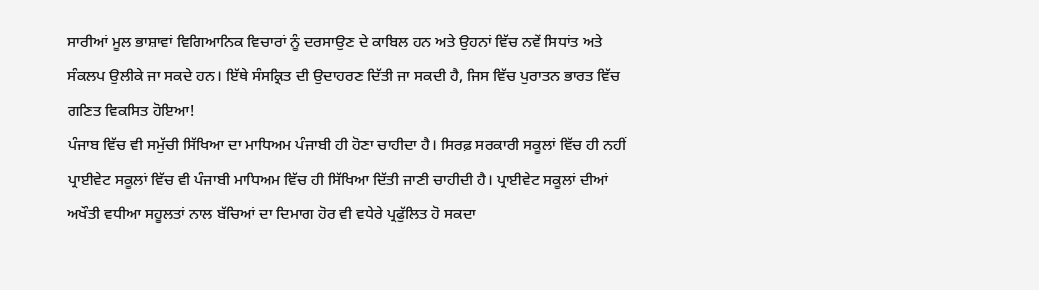ਸਾਰੀਆਂ ਮੂਲ ਭਾਸ਼ਾਵਾਂ ਵਿਗਿਆਨਿਕ ਵਿਚਾਰਾਂ ਨੂੰ ਦਰਸਾਉਣ ਦੇ ਕਾਬਿਲ ਹਨ ਅਤੇ ਉਹਨਾਂ ਵਿੱਚ ਨਵੇਂ ਸਿਧਾਂਤ ਅਤੇ ਸੰਕਲਪ ਉਲੀਕੇ ਜਾ ਸਕਦੇ ਹਨ। ਇੱਥੇ ਸੰਸਕ੍ਰਿਤ ਦੀ ਉਦਾਹਰਣ ਦਿੱਤੀ ਜਾ ਸਕਦੀ ਹੈ, ਜਿਸ ਵਿੱਚ ਪੁਰਾਤਨ ਭਾਰਤ ਵਿੱਚ ਗਣਿਤ ਵਿਕਸਿਤ ਹੋਇਆ!
ਪੰਜਾਬ ਵਿੱਚ ਵੀ ਸਮੁੱਚੀ ਸਿੱਖਿਆ ਦਾ ਮਾਧਿਅਮ ਪੰਜਾਬੀ ਹੀ ਹੋਣਾ ਚਾਹੀਦਾ ਹੈ। ਸਿਰਫ਼ ਸਰਕਾਰੀ ਸਕੂਲਾਂ ਵਿੱਚ ਹੀ ਨਹੀਂ ਪ੍ਰਾਈਵੇਟ ਸਕੂਲਾਂ ਵਿੱਚ ਵੀ ਪੰਜਾਬੀ ਮਾਧਿਅਮ ਵਿੱਚ ਹੀ ਸਿੱਖਿਆ ਦਿੱਤੀ ਜਾਣੀ ਚਾਹੀਦੀ ਹੈ। ਪ੍ਰਾਈਵੇਟ ਸਕੂਲਾਂ ਦੀਆਂ ਅਖੌਤੀ ਵਧੀਆ ਸਹੂਲਤਾਂ ਨਾਲ ਬੱਚਿਆਂ ਦਾ ਦਿਮਾਗ ਹੋਰ ਵੀ ਵਧੇਰੇ ਪ੍ਰਫੁੱਲਿਤ ਹੋ ਸਕਦਾ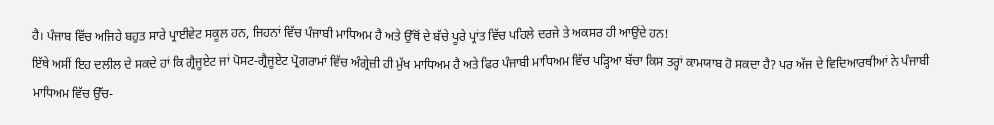ਹੈ। ਪੰਜਾਬ ਵਿੱਚ ਅਜਿਹੇ ਬਹੁਤ ਸਾਰੇ ਪ੍ਰਾਈਵੇਟ ਸਕੂਲ ਹਨ, ਜਿਹਨਾਂ ਵਿੱਚ ਪੰਜਾਬੀ ਮਾਧਿਅਮ ਹੈ ਅਤੇ ਉੱਥੋਂ ਦੇ ਬੱਚੇ ਪੂਰੇ ਪ੍ਰਾਂਤ ਵਿੱਚ ਪਹਿਲੇ ਦਰਜੇ ਤੇ ਅਕਸਰ ਹੀ ਆਉਂਦੇ ਹਨ!
ਇੱਥੇ ਅਸੀਂ ਇਹ ਦਲੀਲ ਦੇ ਸਕਦੇ ਹਾਂ ਕਿ ਗ੍ਰੈਜੂਏਟ ਜਾਂ ਪੋਸਟ-ਗ੍ਰੈਜੂਏਟ ਪ੍ਰੋਗਰਾਮਾਂ ਵਿੱਚ ਅੰਗ੍ਰੇਜ਼ੀ ਹੀ ਮੁੱਖ ਮਾਧਿਅਮ ਹੈ ਅਤੇ ਫਿਰ ਪੰਜਾਬੀ ਮਾਧਿਅਮ ਵਿੱਚ ਪੜ੍ਹਿਆ ਬੱਚਾ ਕਿਸ ਤਰ੍ਹਾਂ ਕਾਮਯਾਬ ਹੋ ਸਕਦਾ ਹੈ? ਪਰ ਅੱਜ ਦੇ ਵਿਦਿਆਰਥੀਆਂ ਨੇ ਪੰਜਾਬੀ ਮਾਧਿਅਮ ਵਿੱਚ ਉੱਚ-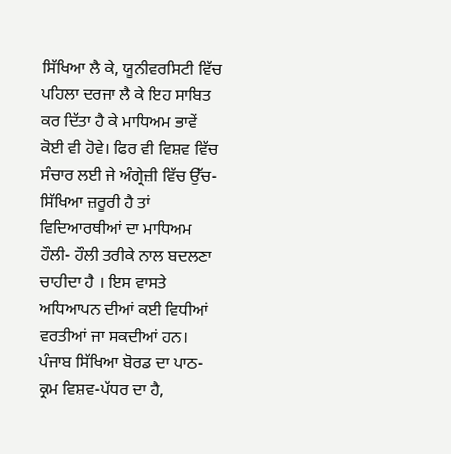ਸਿੱਖਿਆ ਲੈ ਕੇ, ਯੂਨੀਵਰਸਿਟੀ ਵਿੱਚ ਪਹਿਲਾ ਦਰਜਾ ਲੈ ਕੇ ਇਹ ਸਾਬਿਤ ਕਰ ਦਿੱਤਾ ਹੈ ਕੇ ਮਾਧਿਅਮ ਭਾਵੇਂ ਕੋਈ ਵੀ ਹੋਵੇ। ਫਿਰ ਵੀ ਵਿਸ਼ਵ ਵਿੱਚ ਸੰਚਾਰ ਲਈ ਜੇ ਅੰਗ੍ਰੇਜ਼ੀ ਵਿੱਚ ਉੱਚ-ਸਿੱਖਿਆ ਜ਼ਰੂਰੀ ਹੈ ਤਾਂ ਵਿਦਿਆਰਥੀਆਂ ਦਾ ਮਾਧਿਅਮ ਹੌਲੀ- ਹੌਲੀ ਤਰੀਕੇ ਨਾਲ ਬਦਲਣਾ ਚਾਹੀਦਾ ਹੈ । ਇਸ ਵਾਸਤੇ ਅਧਿਆਪਨ ਦੀਆਂ ਕਈ ਵਿਧੀਆਂ ਵਰਤੀਆਂ ਜਾ ਸਕਦੀਆਂ ਹਨ। ਪੰਜਾਬ ਸਿੱਖਿਆ ਬੋਰਡ ਦਾ ਪਾਠ-ਕ੍ਰਮ ਵਿਸ਼ਵ-ਪੱਧਰ ਦਾ ਹੈ,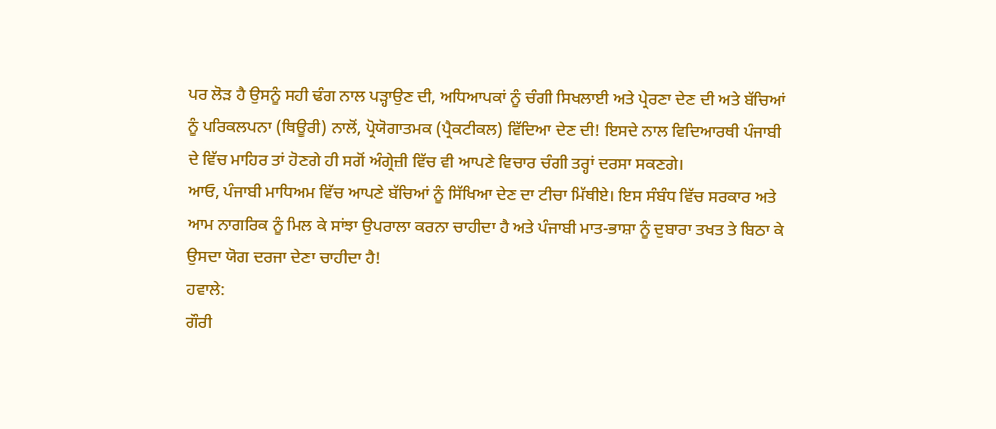ਪਰ ਲੋੜ ਹੈ ਉਸਨੂੰ ਸਹੀ ਢੰਗ ਨਾਲ ਪੜ੍ਹਾਉਣ ਦੀ, ਅਧਿਆਪਕਾਂ ਨੂੰ ਚੰਗੀ ਸਿਖਲਾਈ ਅਤੇ ਪ੍ਰੇਰਣਾ ਦੇਣ ਦੀ ਅਤੇ ਬੱਚਿਆਂ ਨੂੰ ਪਰਿਕਲਪਨਾ (ਥਿਊਰੀ) ਨਾਲੋਂ, ਪ੍ਰੋਯੋਗਾਤਮਕ (ਪ੍ਰੈਕਟੀਕਲ) ਵਿੱਦਿਆ ਦੇਣ ਦੀ! ਇਸਦੇ ਨਾਲ ਵਿਦਿਆਰਥੀ ਪੰਜਾਬੀ ਦੇ ਵਿੱਚ ਮਾਹਿਰ ਤਾਂ ਹੋਣਗੇ ਹੀ ਸਗੋਂ ਅੰਗ੍ਰੇਜ਼ੀ ਵਿੱਚ ਵੀ ਆਪਣੇ ਵਿਚਾਰ ਚੰਗੀ ਤਰ੍ਹਾਂ ਦਰਸਾ ਸਕਣਗੇ।
ਆਓ, ਪੰਜਾਬੀ ਮਾਧਿਅਮ ਵਿੱਚ ਆਪਣੇ ਬੱਚਿਆਂ ਨੂੰ ਸਿੱਖਿਆ ਦੇਣ ਦਾ ਟੀਚਾ ਮਿੱਥੀਏ। ਇਸ ਸੰਬੰਧ ਵਿੱਚ ਸਰਕਾਰ ਅਤੇ ਆਮ ਨਾਗਰਿਕ ਨੂੰ ਮਿਲ ਕੇ ਸਾਂਝਾ ਉਪਰਾਲਾ ਕਰਨਾ ਚਾਹੀਦਾ ਹੈ ਅਤੇ ਪੰਜਾਬੀ ਮਾਤ-ਭਾਸ਼ਾ ਨੂੰ ਦੁਬਾਰਾ ਤਖਤ ਤੇ ਬਿਠਾ ਕੇ ਉਸਦਾ ਯੋਗ ਦਰਜਾ ਦੇਣਾ ਚਾਹੀਦਾ ਹੈ!
ਹਵਾਲੇ:
ਗੌਰੀ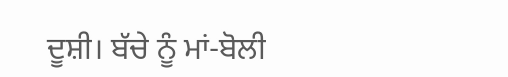ਦੂਸ਼ੀ। ਬੱਚੇ ਨੂੰ ਮਾਂ-ਬੋਲੀ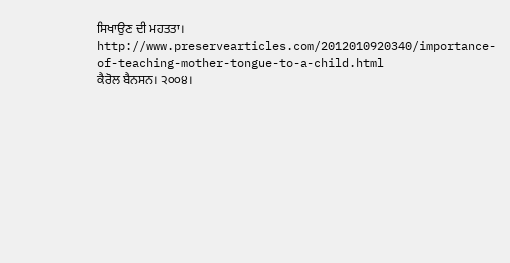ਸਿਖਾਉਣ ਦੀ ਮਹਤਤਾ। http://www.preservearticles.com/2012010920340/importance-of-teaching-mother-tongue-to-a-child.html
ਕੈਰੋਲ ਬੈਨਸਨ। ੨੦੦੪।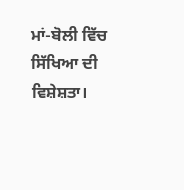ਮਾਂ-ਬੋਲੀ ਵਿੱਚ ਸਿੱਖਿਆ ਦੀ ਵਿਸ਼ੇਸ਼ਤਾ।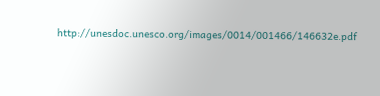http://unesdoc.unesco.org/images/0014/001466/146632e.pdf